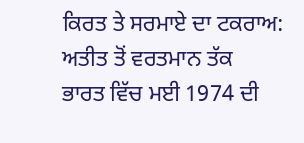ਕਿਰਤ ਤੇ ਸਰਮਾਏ ਦਾ ਟਕਰਾਅ: ਅਤੀਤ ਤੋਂ ਵਰਤਮਾਨ ਤੱਕ
ਭਾਰਤ ਵਿੱਚ ਮਈ 1974 ਦੀ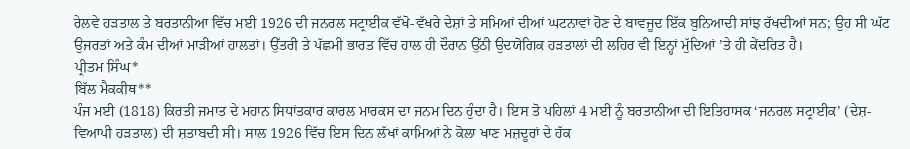ਰੇਲਵੇ ਹੜਤਾਲ ਤੇ ਬਰਤਾਨੀਆ ਵਿੱਚ ਮਈ 1926 ਦੀ ਜਨਰਲ ਸਟ੍ਰਾਈਕ ਵੱਖੋ-ਵੱਖਰੇ ਦੇਸ਼ਾਂ ਤੇ ਸਮਿਆਂ ਦੀਆਂ ਘਟਨਾਵਾਂ ਹੋਣ ਦੇ ਬਾਵਜੂਦ ਇੱਕ ਬੁਨਿਆਦੀ ਸਾਂਝ ਰੱਖਦੀਆਂ ਸਨ; ਉਹ ਸੀ ਘੱਟ ਉਜਰਤਾਂ ਅਤੇ ਕੰਮ ਦੀਆਂ ਮਾੜੀਆਂ ਹਾਲਤਾਂ। ਉੱਤਰੀ ਤੇ ਪੱਛਮੀ ਭਾਰਤ ਵਿੱਚ ਹਾਲ ਹੀ ਦੌਰਾਨ ਉੱਠੀ ਉਦਯੋਗਿਕ ਹੜਤਾਲਾਂ ਦੀ ਲਹਿਰ ਵੀ ਇਨ੍ਹਾਂ ਮੁੱਦਿਆਂ ’ਤੇ ਹੀ ਕੇਂਦਰਿਤ ਹੈ।
ਪ੍ਰੀਤਮ ਸਿੰਘ*
ਬਿੱਲ ਮੈਕਕੀਥ**
ਪੰਜ ਮਈ (1818) ਕਿਰਤੀ ਜਮਾਤ ਦੇ ਮਹਾਨ ਸਿਧਾਂਤਕਾਰ ਕਾਰਲ ਮਾਰਕਸ ਦਾ ਜਨਮ ਦਿਨ ਹੁੰਦਾ ਹੈ। ਇਸ ਤੋ ਪਹਿਲਾਂ 4 ਮਈ ਨੂੰ ਬਰਤਾਨੀਆ ਦੀ ਇਤਿਹਾਸਕ ‘ਜਨਰਲ ਸਟ੍ਰਾਈਕ’ (ਦੇਸ਼-ਵਿਆਪੀ ਹੜਤਾਲ) ਦੀ ਸ਼ਤਾਬਦੀ ਸੀ। ਸਾਲ 1926 ਵਿੱਚ ਇਸ ਦਿਨ ਲੱਖਾਂ ਕਾਮਿਆਂ ਨੇ ਕੋਲਾ ਖਾਣ ਮਜ਼ਦੂਰਾਂ ਦੇ ਹੱਕ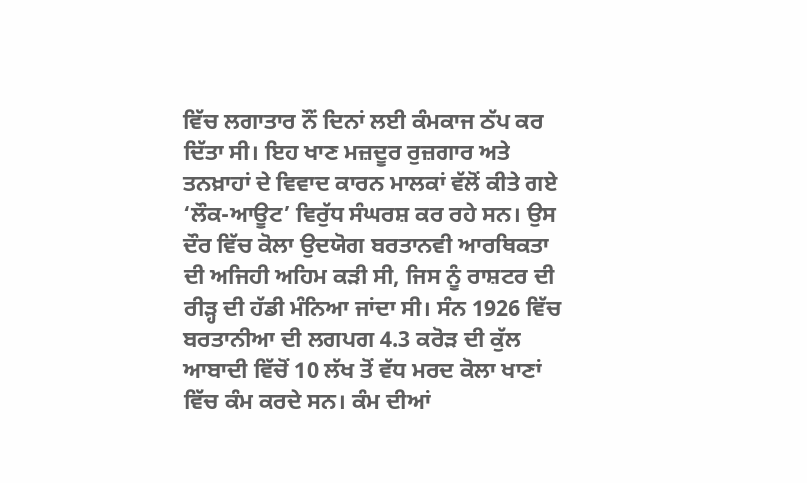ਵਿੱਚ ਲਗਾਤਾਰ ਨੌਂ ਦਿਨਾਂ ਲਈ ਕੰਮਕਾਜ ਠੱਪ ਕਰ ਦਿੱਤਾ ਸੀ। ਇਹ ਖਾਣ ਮਜ਼ਦੂਰ ਰੁਜ਼ਗਾਰ ਅਤੇ ਤਨਖ਼ਾਹਾਂ ਦੇ ਵਿਵਾਦ ਕਾਰਨ ਮਾਲਕਾਂ ਵੱਲੋਂ ਕੀਤੇ ਗਏ ‘ਲੌਕ-ਆਊਟ’ ਵਿਰੁੱਧ ਸੰਘਰਸ਼ ਕਰ ਰਹੇ ਸਨ। ਉਸ ਦੌਰ ਵਿੱਚ ਕੋਲਾ ਉਦਯੋਗ ਬਰਤਾਨਵੀ ਆਰਥਿਕਤਾ ਦੀ ਅਜਿਹੀ ਅਹਿਮ ਕੜੀ ਸੀ, ਜਿਸ ਨੂੰ ਰਾਸ਼ਟਰ ਦੀ ਰੀੜ੍ਹ ਦੀ ਹੱਡੀ ਮੰਨਿਆ ਜਾਂਦਾ ਸੀ। ਸੰਨ 1926 ਵਿੱਚ ਬਰਤਾਨੀਆ ਦੀ ਲਗਪਗ 4.3 ਕਰੋੜ ਦੀ ਕੁੱਲ ਆਬਾਦੀ ਵਿੱਚੋਂ 10 ਲੱਖ ਤੋਂ ਵੱਧ ਮਰਦ ਕੋਲਾ ਖਾਣਾਂ ਵਿੱਚ ਕੰਮ ਕਰਦੇ ਸਨ। ਕੰਮ ਦੀਆਂ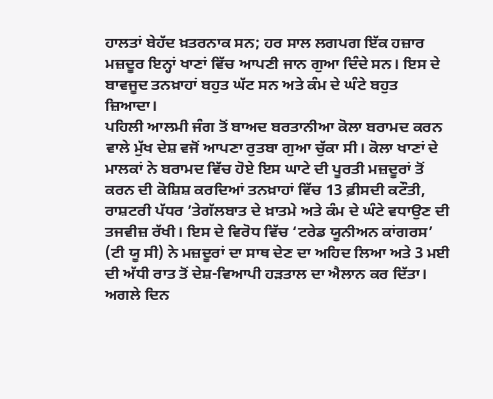ਹਾਲਤਾਂ ਬੇਹੱਦ ਖ਼ਤਰਨਾਕ ਸਨ; ਹਰ ਸਾਲ ਲਗਪਗ ਇੱਕ ਹਜ਼ਾਰ ਮਜ਼ਦੂਰ ਇਨ੍ਹਾਂ ਖਾਣਾਂ ਵਿੱਚ ਆਪਣੀ ਜਾਨ ਗੁਆ ਦਿੰਦੇ ਸਨ। ਇਸ ਦੇ ਬਾਵਜੂਦ ਤਨਖ਼ਾਹਾਂ ਬਹੁਤ ਘੱਟ ਸਨ ਅਤੇ ਕੰਮ ਦੇ ਘੰਟੇ ਬਹੁਤ ਜ਼ਿਆਦਾ।
ਪਹਿਲੀ ਆਲਮੀ ਜੰਗ ਤੋਂ ਬਾਅਦ ਬਰਤਾਨੀਆ ਕੋਲਾ ਬਰਾਮਦ ਕਰਨ ਵਾਲੇ ਮੁੱਖ ਦੇਸ਼ ਵਜੋਂ ਆਪਣਾ ਰੁਤਬਾ ਗੁਆ ਚੁੱਕਾ ਸੀ। ਕੋਲਾ ਖਾਣਾਂ ਦੇ ਮਾਲਕਾਂ ਨੇ ਬਰਾਮਦ ਵਿੱਚ ਹੋਏ ਇਸ ਘਾਟੇ ਦੀ ਪੂਰਤੀ ਮਜ਼ਦੂਰਾਂ ਤੋਂ ਕਰਨ ਦੀ ਕੋਸ਼ਿਸ਼ ਕਰਦਿਆਂ ਤਨਖ਼ਾਹਾਂ ਵਿੱਚ 13 ਫ਼ੀਸਦੀ ਕਟੌਤੀ, ਰਾਸ਼ਟਰੀ ਪੱਧਰ ’ਤੇਗੱਲਬਾਤ ਦੇ ਖ਼ਾਤਮੇ ਅਤੇ ਕੰਮ ਦੇ ਘੰਟੇ ਵਧਾਉਣ ਦੀ ਤਜਵੀਜ਼ ਰੱਖੀ। ਇਸ ਦੇ ਵਿਰੋਧ ਵਿੱਚ ‘ਟਰੇਡ ਯੂਨੀਅਨ ਕਾਂਗਰਸ’ (ਟੀ ਯੂ ਸੀ) ਨੇ ਮਜ਼ਦੂਰਾਂ ਦਾ ਸਾਥ ਦੇਣ ਦਾ ਅਹਿਦ ਲਿਆ ਅਤੇ 3 ਮਈ ਦੀ ਅੱਧੀ ਰਾਤ ਤੋਂ ਦੇਸ਼-ਵਿਆਪੀ ਹੜਤਾਲ ਦਾ ਐਲਾਨ ਕਰ ਦਿੱਤਾ। ਅਗਲੇ ਦਿਨ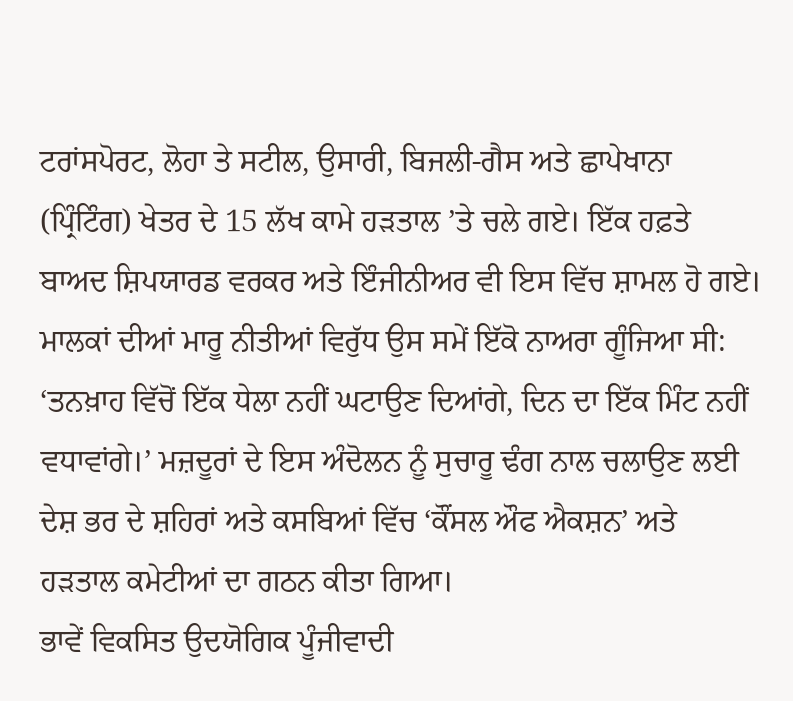ਟਰਾਂਸਪੋਰਟ, ਲੋਹਾ ਤੇ ਸਟੀਲ, ਉਸਾਰੀ, ਬਿਜਲੀ-ਗੈਸ ਅਤੇ ਛਾਪੇਖਾਨਾ (ਪ੍ਰਿੰਟਿੰਗ) ਖੇਤਰ ਦੇ 15 ਲੱਖ ਕਾਮੇ ਹੜਤਾਲ ’ਤੇ ਚਲੇ ਗਏ। ਇੱਕ ਹਫ਼ਤੇ ਬਾਅਦ ਸ਼ਿਪਯਾਰਡ ਵਰਕਰ ਅਤੇ ਇੰਜੀਨੀਅਰ ਵੀ ਇਸ ਵਿੱਚ ਸ਼ਾਮਲ ਹੋ ਗਏ। ਮਾਲਕਾਂ ਦੀਆਂ ਮਾਰੂ ਨੀਤੀਆਂ ਵਿਰੁੱਧ ਉਸ ਸਮੇਂ ਇੱਕੋ ਨਾਅਰਾ ਗੂੰਜਿਆ ਸੀ: ‘ਤਨਖ਼ਾਹ ਵਿੱਚੋਂ ਇੱਕ ਧੇਲਾ ਨਹੀਂ ਘਟਾਉਣ ਦਿਆਂਗੇ, ਦਿਨ ਦਾ ਇੱਕ ਮਿੰਟ ਨਹੀਂ ਵਧਾਵਾਂਗੇ।’ ਮਜ਼ਦੂਰਾਂ ਦੇ ਇਸ ਅੰਦੋਲਨ ਨੂੰ ਸੁਚਾਰੂ ਢੰਗ ਨਾਲ ਚਲਾਉਣ ਲਈ ਦੇਸ਼ ਭਰ ਦੇ ਸ਼ਹਿਰਾਂ ਅਤੇ ਕਸਬਿਆਂ ਵਿੱਚ ‘ਕੌਂਸਲ ਔਫ ਐਕਸ਼ਨ’ ਅਤੇ ਹੜਤਾਲ ਕਮੇਟੀਆਂ ਦਾ ਗਠਨ ਕੀਤਾ ਗਿਆ।
ਭਾਵੇਂ ਵਿਕਸਿਤ ਉਦਯੋਗਿਕ ਪੂੰਜੀਵਾਦੀ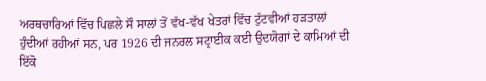ਅਰਥਚਾਰਿਆਂ ਵਿੱਚ ਪਿਛਲੇ ਸੌ ਸਾਲਾਂ ਤੋਂ ਵੱਖ-ਵੱਖ ਖੇਤਰਾਂ ਵਿੱਚ ਟੁੱਟਵੀਆਂ ਹੜਤਾਲਾਂ ਹੁੰਦੀਆਂ ਰਹੀਆਂ ਸਨ, ਪਰ 1926 ਦੀ ਜਨਰਲ ਸਟ੍ਰਾਈਕ ਕਈ ਉਦਯੋਗਾਂ ਦੇ ਕਾਮਿਆਂ ਦੀ ਇੱਕੋ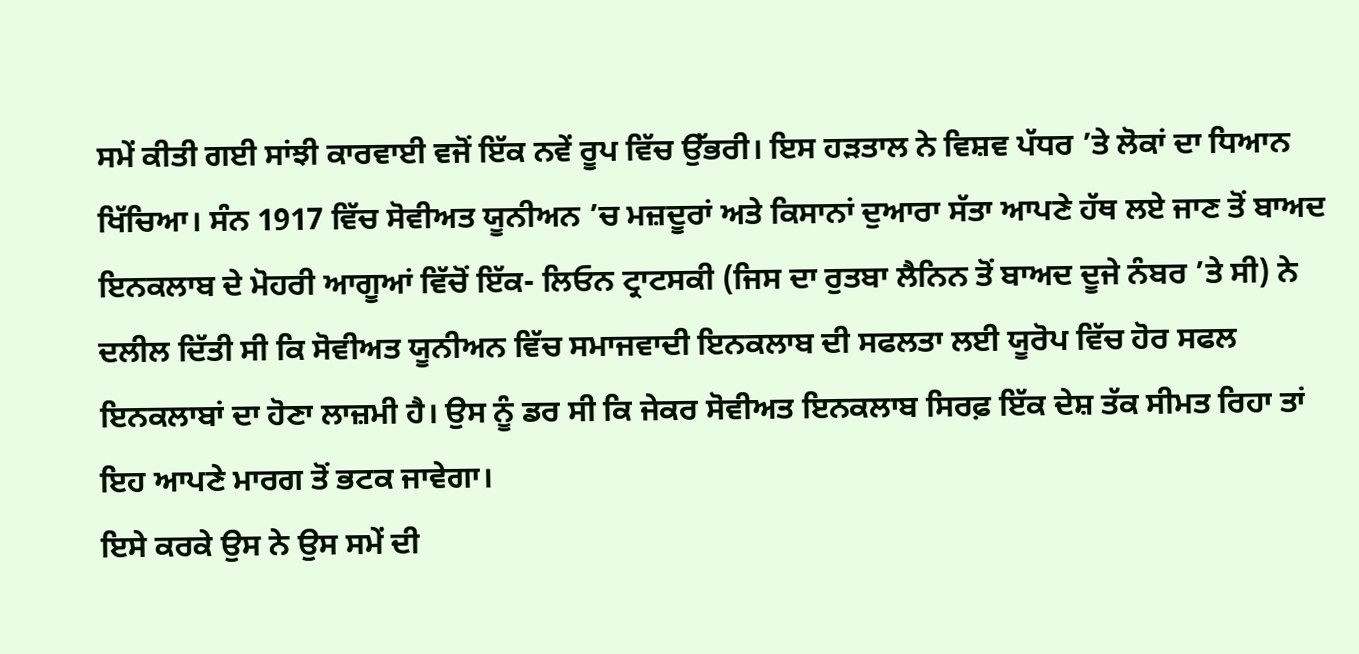ਸਮੇਂ ਕੀਤੀ ਗਈ ਸਾਂਝੀ ਕਾਰਵਾਈ ਵਜੋਂ ਇੱਕ ਨਵੇਂ ਰੂਪ ਵਿੱਚ ਉੱਭਰੀ। ਇਸ ਹੜਤਾਲ ਨੇ ਵਿਸ਼ਵ ਪੱਧਰ ’ਤੇ ਲੋਕਾਂ ਦਾ ਧਿਆਨ ਖਿੱਚਿਆ। ਸੰਨ 1917 ਵਿੱਚ ਸੋਵੀਅਤ ਯੂਨੀਅਨ ’ਚ ਮਜ਼ਦੂਰਾਂ ਅਤੇ ਕਿਸਾਨਾਂ ਦੁਆਰਾ ਸੱਤਾ ਆਪਣੇ ਹੱਥ ਲਏ ਜਾਣ ਤੋਂ ਬਾਅਦ ਇਨਕਲਾਬ ਦੇ ਮੋਹਰੀ ਆਗੂਆਂ ਵਿੱਚੋਂ ਇੱਕ- ਲਿਓਨ ਟ੍ਰਾਟਸਕੀ (ਜਿਸ ਦਾ ਰੁਤਬਾ ਲੈਨਿਨ ਤੋਂ ਬਾਅਦ ਦੂਜੇ ਨੰਬਰ ’ਤੇ ਸੀ) ਨੇ ਦਲੀਲ ਦਿੱਤੀ ਸੀ ਕਿ ਸੋਵੀਅਤ ਯੂਨੀਅਨ ਵਿੱਚ ਸਮਾਜਵਾਦੀ ਇਨਕਲਾਬ ਦੀ ਸਫਲਤਾ ਲਈ ਯੂਰੋਪ ਵਿੱਚ ਹੋਰ ਸਫਲ ਇਨਕਲਾਬਾਂ ਦਾ ਹੋਣਾ ਲਾਜ਼ਮੀ ਹੈ। ਉਸ ਨੂੰ ਡਰ ਸੀ ਕਿ ਜੇਕਰ ਸੋਵੀਅਤ ਇਨਕਲਾਬ ਸਿਰਫ਼ ਇੱਕ ਦੇਸ਼ ਤੱਕ ਸੀਮਤ ਰਿਹਾ ਤਾਂ ਇਹ ਆਪਣੇ ਮਾਰਗ ਤੋਂ ਭਟਕ ਜਾਵੇਗਾ।
ਇਸੇ ਕਰਕੇ ਉਸ ਨੇ ਉਸ ਸਮੇਂ ਦੀ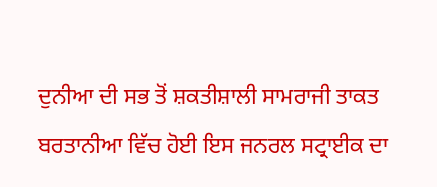ਦੁਨੀਆ ਦੀ ਸਭ ਤੋਂ ਸ਼ਕਤੀਸ਼ਾਲੀ ਸਾਮਰਾਜੀ ਤਾਕਤ ਬਰਤਾਨੀਆ ਵਿੱਚ ਹੋਈ ਇਸ ਜਨਰਲ ਸਟ੍ਰਾਈਕ ਦਾ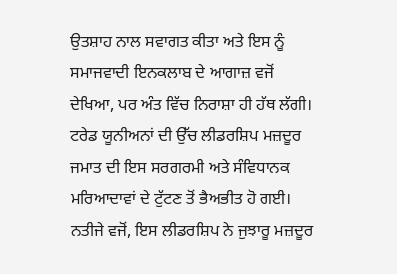ਉਤਸ਼ਾਹ ਨਾਲ ਸਵਾਗਤ ਕੀਤਾ ਅਤੇ ਇਸ ਨੂੰ ਸਮਾਜਵਾਦੀ ਇਨਕਲਾਬ ਦੇ ਆਗਾਜ਼ ਵਜੋਂ ਦੇਖਿਆ, ਪਰ ਅੰਤ ਵਿੱਚ ਨਿਰਾਸ਼ਾ ਹੀ ਹੱਥ ਲੱਗੀ। ਟਰੇਡ ਯੂਨੀਅਨਾਂ ਦੀ ਉੱਚ ਲੀਡਰਸ਼ਿਪ ਮਜ਼ਦੂਰ ਜਮਾਤ ਦੀ ਇਸ ਸਰਗਰਮੀ ਅਤੇ ਸੰਵਿਧਾਨਕ ਮਰਿਆਦਾਵਾਂ ਦੇ ਟੁੱਟਣ ਤੋਂ ਭੈਅਭੀਤ ਹੋ ਗਈ। ਨਤੀਜੇ ਵਜੋਂ, ਇਸ ਲੀਡਰਸ਼ਿਪ ਨੇ ਜੁਝਾਰੂ ਮਜ਼ਦੂਰ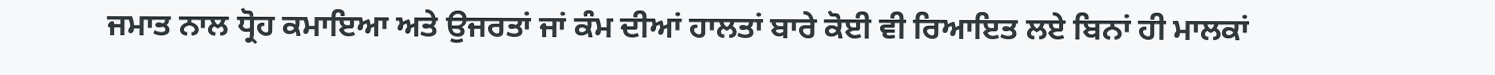ਜਮਾਤ ਨਾਲ ਧ੍ਰੋਹ ਕਮਾਇਆ ਅਤੇ ਉਜਰਤਾਂ ਜਾਂ ਕੰਮ ਦੀਆਂ ਹਾਲਤਾਂ ਬਾਰੇ ਕੋਈ ਵੀ ਰਿਆਇਤ ਲਏ ਬਿਨਾਂ ਹੀ ਮਾਲਕਾਂ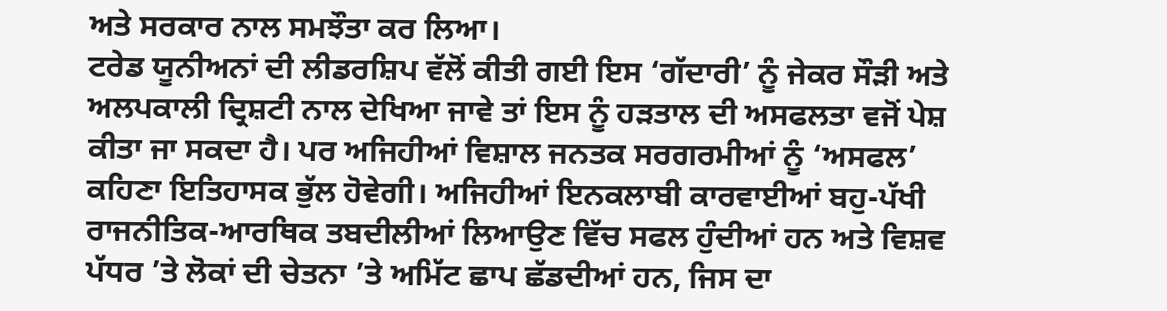ਅਤੇ ਸਰਕਾਰ ਨਾਲ ਸਮਝੌਤਾ ਕਰ ਲਿਆ।
ਟਰੇਡ ਯੂਨੀਅਨਾਂ ਦੀ ਲੀਡਰਸ਼ਿਪ ਵੱਲੋਂ ਕੀਤੀ ਗਈ ਇਸ ‘ਗੱਦਾਰੀ’ ਨੂੰ ਜੇਕਰ ਸੌੜੀ ਅਤੇ ਅਲਪਕਾਲੀ ਦ੍ਰਿਸ਼ਟੀ ਨਾਲ ਦੇਖਿਆ ਜਾਵੇ ਤਾਂ ਇਸ ਨੂੰ ਹੜਤਾਲ ਦੀ ਅਸਫਲਤਾ ਵਜੋਂ ਪੇਸ਼ ਕੀਤਾ ਜਾ ਸਕਦਾ ਹੈ। ਪਰ ਅਜਿਹੀਆਂ ਵਿਸ਼ਾਲ ਜਨਤਕ ਸਰਗਰਮੀਆਂ ਨੂੰ ‘ਅਸਫਲ’ ਕਹਿਣਾ ਇਤਿਹਾਸਕ ਭੁੱਲ ਹੋਵੇਗੀ। ਅਜਿਹੀਆਂ ਇਨਕਲਾਬੀ ਕਾਰਵਾਈਆਂ ਬਹੁ-ਪੱਖੀ ਰਾਜਨੀਤਿਕ-ਆਰਥਿਕ ਤਬਦੀਲੀਆਂ ਲਿਆਉਣ ਵਿੱਚ ਸਫਲ ਹੁੰਦੀਆਂ ਹਨ ਅਤੇ ਵਿਸ਼ਵ ਪੱਧਰ ’ਤੇ ਲੋਕਾਂ ਦੀ ਚੇਤਨਾ ’ਤੇ ਅਮਿੱਟ ਛਾਪ ਛੱਡਦੀਆਂ ਹਨ, ਜਿਸ ਦਾ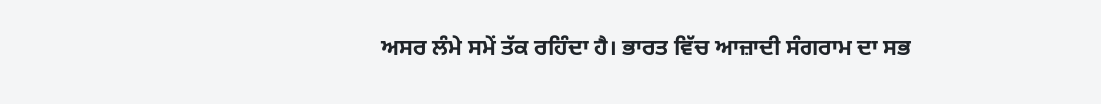ਅਸਰ ਲੰਮੇ ਸਮੇਂ ਤੱਕ ਰਹਿੰਦਾ ਹੈ। ਭਾਰਤ ਵਿੱਚ ਆਜ਼ਾਦੀ ਸੰਗਰਾਮ ਦਾ ਸਭ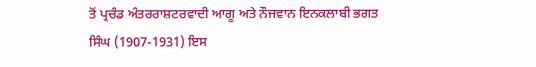ਤੋਂ ਪ੍ਰਚੰਡ ਅੰਤਰਰਾਸ਼ਟਰਵਾਦੀ ਆਗੂ ਅਤੇ ਨੌਜਵਾਨ ਇਨਕਲਾਬੀ ਭਗਤ ਸਿੰਘ (1907-1931) ਇਸ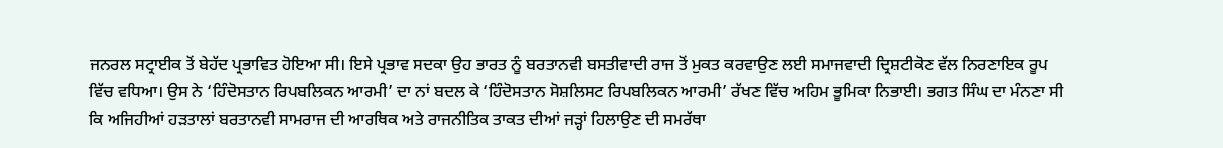ਜਨਰਲ ਸਟ੍ਰਾਈਕ ਤੋਂ ਬੇਹੱਦ ਪ੍ਰਭਾਵਿਤ ਹੋਇਆ ਸੀ। ਇਸੇ ਪ੍ਰਭਾਵ ਸਦਕਾ ਉਹ ਭਾਰਤ ਨੂੰ ਬਰਤਾਨਵੀ ਬਸਤੀਵਾਦੀ ਰਾਜ ਤੋਂ ਮੁਕਤ ਕਰਵਾਉਣ ਲਈ ਸਮਾਜਵਾਦੀ ਦ੍ਰਿਸ਼ਟੀਕੋਣ ਵੱਲ ਨਿਰਣਾਇਕ ਰੂਪ ਵਿੱਚ ਵਧਿਆ। ਉਸ ਨੇ ‘ਹਿੰਦੋਸਤਾਨ ਰਿਪਬਲਿਕਨ ਆਰਮੀ’ ਦਾ ਨਾਂ ਬਦਲ ਕੇ ‘ਹਿੰਦੋਸਤਾਨ ਸੋਸ਼ਲਿਸਟ ਰਿਪਬਲਿਕਨ ਆਰਮੀ’ ਰੱਖਣ ਵਿੱਚ ਅਹਿਮ ਭੂਮਿਕਾ ਨਿਭਾਈ। ਭਗਤ ਸਿੰਘ ਦਾ ਮੰਨਣਾ ਸੀ ਕਿ ਅਜਿਹੀਆਂ ਹੜਤਾਲਾਂ ਬਰਤਾਨਵੀ ਸਾਮਰਾਜ ਦੀ ਆਰਥਿਕ ਅਤੇ ਰਾਜਨੀਤਿਕ ਤਾਕਤ ਦੀਆਂ ਜੜ੍ਹਾਂ ਹਿਲਾਉਣ ਦੀ ਸਮਰੱਥਾ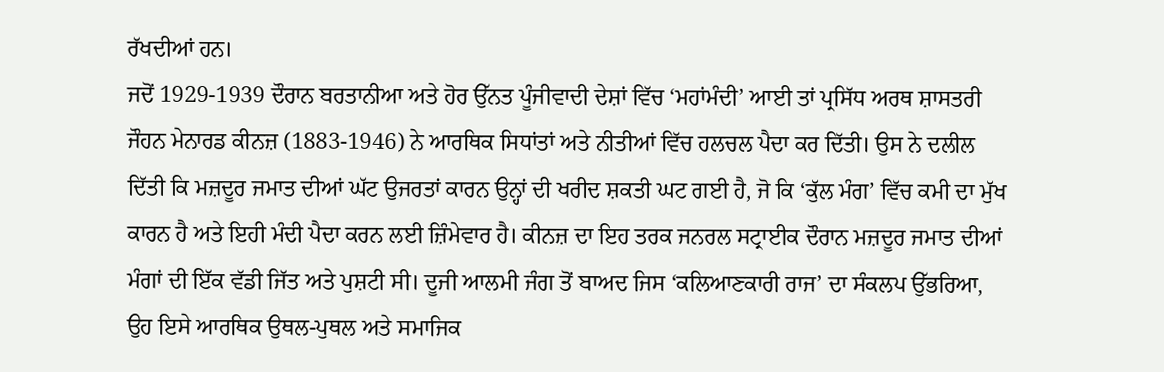ਰੱਖਦੀਆਂ ਹਨ।
ਜਦੋਂ 1929-1939 ਦੌਰਾਨ ਬਰਤਾਨੀਆ ਅਤੇ ਹੋਰ ਉੱਨਤ ਪੂੰਜੀਵਾਦੀ ਦੇਸ਼ਾਂ ਵਿੱਚ ‘ਮਹਾਂਮੰਦੀ’ ਆਈ ਤਾਂ ਪ੍ਰਸਿੱਧ ਅਰਥ ਸ਼ਾਸਤਰੀ ਜੌਹਨ ਮੇਨਾਰਡ ਕੀਨਜ਼ (1883-1946) ਨੇ ਆਰਥਿਕ ਸਿਧਾਂਤਾਂ ਅਤੇ ਨੀਤੀਆਂ ਵਿੱਚ ਹਲਚਲ ਪੈਦਾ ਕਰ ਦਿੱਤੀ। ਉਸ ਨੇ ਦਲੀਲ ਦਿੱਤੀ ਕਿ ਮਜ਼ਦੂਰ ਜਮਾਤ ਦੀਆਂ ਘੱਟ ਉਜਰਤਾਂ ਕਾਰਨ ਉਨ੍ਹਾਂ ਦੀ ਖਰੀਦ ਸ਼ਕਤੀ ਘਟ ਗਈ ਹੈ, ਜੋ ਕਿ ‘ਕੁੱਲ ਮੰਗ’ ਵਿੱਚ ਕਮੀ ਦਾ ਮੁੱਖ ਕਾਰਨ ਹੈ ਅਤੇ ਇਹੀ ਮੰਦੀ ਪੈਦਾ ਕਰਨ ਲਈ ਜ਼ਿੰਮੇਵਾਰ ਹੈ। ਕੀਨਜ਼ ਦਾ ਇਹ ਤਰਕ ਜਨਰਲ ਸਟ੍ਰਾਈਕ ਦੌਰਾਨ ਮਜ਼ਦੂਰ ਜਮਾਤ ਦੀਆਂ ਮੰਗਾਂ ਦੀ ਇੱਕ ਵੱਡੀ ਜਿੱਤ ਅਤੇ ਪੁਸ਼ਟੀ ਸੀ। ਦੂਜੀ ਆਲਮੀ ਜੰਗ ਤੋਂ ਬਾਅਦ ਜਿਸ ‘ਕਲਿਆਣਕਾਰੀ ਰਾਜ’ ਦਾ ਸੰਕਲਪ ਉੱਭਰਿਆ, ਉਹ ਇਸੇ ਆਰਥਿਕ ਉਥਲ-ਪੁਥਲ ਅਤੇ ਸਮਾਜਿਕ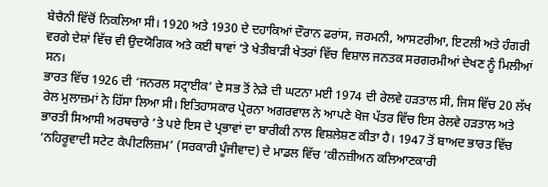ਬੇਚੈਨੀ ਵਿੱਚੋਂ ਨਿਕਲਿਆ ਸੀ। 1920 ਅਤੇ 1930 ਦੇ ਦਹਾਕਿਆਂ ਦੌਰਾਨ ਫਰਾਂਸ, ਜਰਮਨੀ, ਆਸਟਰੀਆ, ਇਟਲੀ ਅਤੇ ਹੰਗਰੀ ਵਰਗੇ ਦੇਸ਼ਾਂ ਵਿੱਚ ਵੀ ਉਦਯੋਗਿਕ ਅਤੇ ਕਈ ਥਾਵਾਂ ’ਤੇ ਖੇਤੀਬਾੜੀ ਖੇਤਰਾਂ ਵਿੱਚ ਵਿਸ਼ਾਲ ਜਨਤਕ ਸਰਗਰਮੀਆਂ ਦੇਖਣ ਨੂੰ ਮਿਲੀਆਂ ਸਨ।
ਭਾਰਤ ਵਿੱਚ 1926 ਦੀ ‘ਜਨਰਲ ਸਟ੍ਰਾਈਕ’ ਦੇ ਸਭ ਤੋਂ ਨੇੜੇ ਦੀ ਘਟਨਾ ਮਈ 1974 ਦੀ ਰੇਲਵੇ ਹੜਤਾਲ ਸੀ, ਜਿਸ ਵਿੱਚ 20 ਲੱਖ ਰੇਲ ਮੁਲਾਜ਼ਮਾਂ ਨੇ ਹਿੱਸਾ ਲਿਆ ਸੀ। ਇਤਿਹਾਸਕਾਰ ਪ੍ਰੇਰਨਾ ਅਗਰਵਾਲ ਨੇ ਆਪਣੇ ਖੋਜ ਪੱਤਰ ਵਿੱਚ ਇਸ ਰੇਲਵੇ ਹੜਤਾਲ ਅਤੇ ਭਾਰਤੀ ਸਿਆਸੀ ਅਰਥਚਾਰੇ ’ਤੇ ਪਏ ਇਸ ਦੇ ਪ੍ਰਭਾਵਾਂ ਦਾ ਬਾਰੀਕੀ ਨਾਲ ਵਿਸ਼ਲੇਸ਼ਣ ਕੀਤਾ ਹੈ। 1947 ਤੋਂ ਬਾਅਦ ਭਾਰਤ ਵਿੱਚ ‘ਨਹਿਰੂਵਾਦੀ ਸਟੇਟ ਕੈਪੀਟਲਿਜ਼ਮ’ (ਸਰਕਾਰੀ ਪੂੰਜੀਵਾਦ) ਦੇ ਮਾਡਲ ਵਿੱਚ ‘ਕੀਨਜ਼ੀਅਨ ਕਲਿਆਣਕਾਰੀ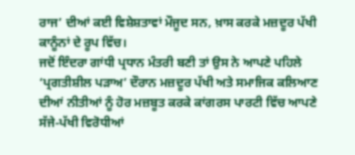ਰਾਜ’ ਦੀਆਂ ਕਈ ਵਿਸ਼ੇਸ਼ਤਾਵਾਂ ਮੌਜੂਦ ਸਨ, ਖ਼ਾਸ ਕਰਕੇ ਮਜ਼ਦੂਰ ਪੱਖੀ ਕਾਨੂੰਨਾਂ ਦੇ ਰੂਪ ਵਿੱਚ।
ਜਦੋਂ ਇੰਦਰਾ ਗਾਂਧੀ ਪ੍ਰਧਾਨ ਮੰਤਰੀ ਬਣੀ ਤਾਂ ਉਸ ਨੇ ਆਪਣੇ ਪਹਿਲੇ ‘ਪ੍ਰਗਤੀਸ਼ੀਲ ਪੜਾਅ’ ਦੌਰਾਨ ਮਜ਼ਦੂਰ ਪੱਖੀ ਅਤੇ ਸਮਾਜਿਕ ਕਲਿਆਣ ਦੀਆਂ ਨੀਤੀਆਂ ਨੂੰ ਹੋਰ ਮਜ਼ਬੂਤ ਕਰਕੇ ਕਾਂਗਰਸ ਪਾਰਟੀ ਵਿੱਚ ਆਪਣੇ ਸੱਜੇ-ਪੱਖੀ ਵਿਰੋਧੀਆਂ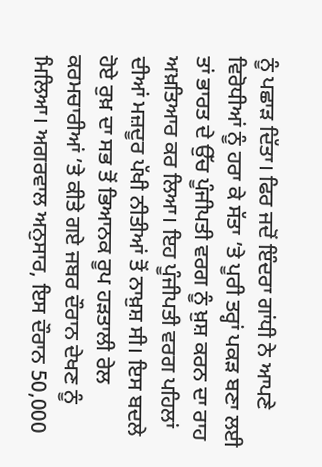ਨੂੰ ਪਛਾੜ ਦਿੱਤਾ। ਫਿਰ ਜਦੋਂ ਇੰਦਰਾ ਗਾਂਧੀ ਨੇ ਆਪਣੇ ਵਿਰੋਧੀਆਂ ਨੂੰ ਹਰਾ ਕੇ ਸੱਤਾ ’ਤੇ ਪੂਰੀ ਤਰ੍ਹਾਂ ਪਕੜ ਬਣਾ ਲਈ ਤਾਂ ਭਾਰਤ ਦੇ ਉੱਚ ਪੂੰਜੀਪਤੀ ਵਰਗ ਨੂੰ ਖ਼ੁਸ਼ ਕਰਨ ਦਾ ਰਾਹ ਅਖ਼ਤਿਆਰ ਕਰ ਲਿਆ। ਇਹ ਪੂੰਜੀਪਤੀ ਵਰਗ ਪਹਿਲਾਂ ਦੀਆਂ ਮਜ਼ਦੂਰ ਪੱਖੀ ਨੀਤੀਆਂ ਤੋਂ ਨਾਖ਼ੁਸ਼ ਸੀ। ਇਸ ਬਦਲੇ ਹੋਏ ਰੁਖ਼ ਦਾ ਸਭ ਤੋਂ ਭਿਆਨਕ ਰੂਪ ਹੜਤਾਲੀ ਰੇਲ ਕਰਮਚਾਰੀਆਂ ’ਤੇ ਕੀਤੇ ਗਏ ਜਬਰ ਦੌਰਾਨ ਦੇਖਣ ਨੂੰ ਮਿਲਿਆ। ਅਗਰਵਾਲ ਅਨੁਸਾਰ, ਇਸ ਦੌਰਾਨ 50,000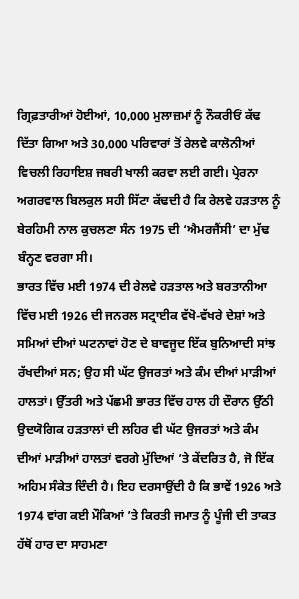ਗ੍ਰਿਫ਼ਤਾਰੀਆਂ ਹੋਈਆਂ, 10,000 ਮੁਲਾਜ਼ਮਾਂ ਨੂੰ ਨੌਕਰੀਓਂ ਕੱਢ ਦਿੱਤਾ ਗਿਆ ਅਤੇ 30,000 ਪਰਿਵਾਰਾਂ ਤੋਂ ਰੇਲਵੇ ਕਾਲੋਨੀਆਂ ਵਿਚਲੀ ਰਿਹਾਇਸ਼ ਜਬਰੀ ਖਾਲੀ ਕਰਵਾ ਲਈ ਗਈ। ਪ੍ਰੇਰਨਾ ਅਗਰਵਾਲ ਬਿਲਕੁਲ ਸਹੀ ਸਿੱਟਾ ਕੱਢਦੀ ਹੈ ਕਿ ਰੇਲਵੇ ਹੜਤਾਲ ਨੂੰ ਬੇਰਹਿਮੀ ਨਾਲ ਕੁਚਲਣਾ ਸੰਨ 1975 ਦੀ ‘ਐਮਰਜੈਂਸੀ’ ਦਾ ਮੁੱਢ ਬੰਨ੍ਹਣ ਵਰਗਾ ਸੀ।
ਭਾਰਤ ਵਿੱਚ ਮਈ 1974 ਦੀ ਰੇਲਵੇ ਹੜਤਾਲ ਅਤੇ ਬਰਤਾਨੀਆ ਵਿੱਚ ਮਈ 1926 ਦੀ ਜਨਰਲ ਸਟ੍ਰਾਈਕ ਵੱਖੋ-ਵੱਖਰੇ ਦੇਸ਼ਾਂ ਅਤੇ ਸਮਿਆਂ ਦੀਆਂ ਘਟਨਾਵਾਂ ਹੋਣ ਦੇ ਬਾਵਜੂਦ ਇੱਕ ਬੁਨਿਆਦੀ ਸਾਂਝ ਰੱਖਦੀਆਂ ਸਨ; ਉਹ ਸੀ ਘੱਟ ਉਜਰਤਾਂ ਅਤੇ ਕੰਮ ਦੀਆਂ ਮਾੜੀਆਂ ਹਾਲਤਾਂ। ਉੱਤਰੀ ਅਤੇ ਪੱਛਮੀ ਭਾਰਤ ਵਿੱਚ ਹਾਲ ਹੀ ਦੌਰਾਨ ਉੱਠੀ ਉਦਯੋਗਿਕ ਹੜਤਾਲਾਂ ਦੀ ਲਹਿਰ ਵੀ ਘੱਟ ਉਜਰਤਾਂ ਅਤੇ ਕੰਮ ਦੀਆਂ ਮਾੜੀਆਂ ਹਾਲਤਾਂ ਵਰਗੇ ਮੁੱਦਿਆਂ ’ਤੇ ਕੇਂਦਰਿਤ ਹੈ, ਜੋ ਇੱਕ ਅਹਿਮ ਸੰਕੇਤ ਦਿੰਦੀ ਹੈ। ਇਹ ਦਰਸਾਉਂਦੀ ਹੈ ਕਿ ਭਾਵੇਂ 1926 ਅਤੇ 1974 ਵਾਂਗ ਕਈ ਮੌਕਿਆਂ ’ਤੇ ਕਿਰਤੀ ਜਮਾਤ ਨੂੰ ਪੂੰਜੀ ਦੀ ਤਾਕਤ ਹੱਥੋਂ ਹਾਰ ਦਾ ਸਾਹਮਣਾ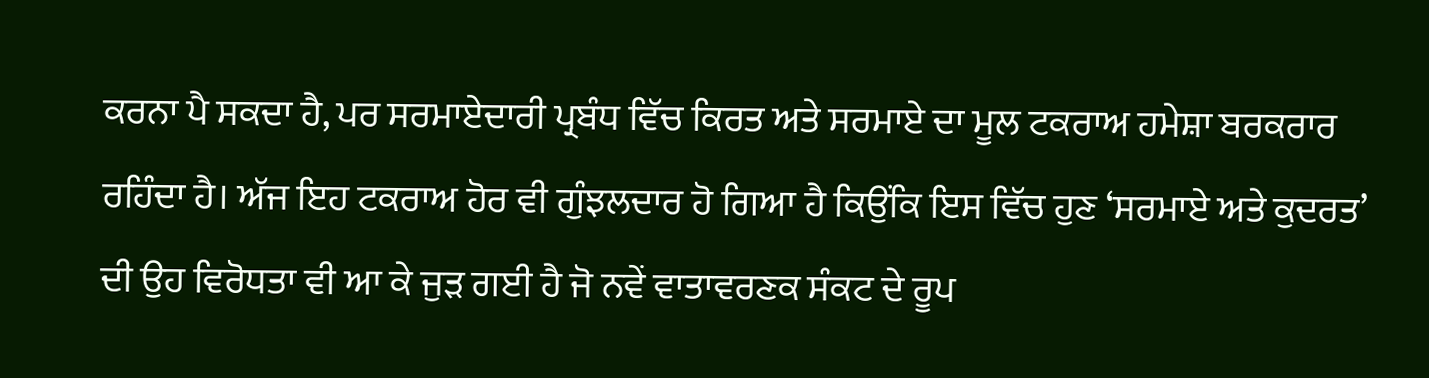ਕਰਨਾ ਪੈ ਸਕਦਾ ਹੈ, ਪਰ ਸਰਮਾਏਦਾਰੀ ਪ੍ਰਬੰਧ ਵਿੱਚ ਕਿਰਤ ਅਤੇ ਸਰਮਾਏ ਦਾ ਮੂਲ ਟਕਰਾਅ ਹਮੇਸ਼ਾ ਬਰਕਰਾਰ ਰਹਿੰਦਾ ਹੈ। ਅੱਜ ਇਹ ਟਕਰਾਅ ਹੋਰ ਵੀ ਗੁੰਝਲਦਾਰ ਹੋ ਗਿਆ ਹੈ ਕਿਉਂਕਿ ਇਸ ਵਿੱਚ ਹੁਣ ‘ਸਰਮਾਏ ਅਤੇ ਕੁਦਰਤ’ ਦੀ ਉਹ ਵਿਰੋਧਤਾ ਵੀ ਆ ਕੇ ਜੁੜ ਗਈ ਹੈ ਜੋ ਨਵੇਂ ਵਾਤਾਵਰਣਕ ਸੰਕਟ ਦੇ ਰੂਪ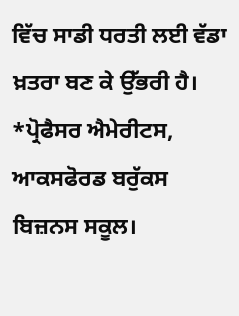ਵਿੱਚ ਸਾਡੀ ਧਰਤੀ ਲਈ ਵੱਡਾ ਖ਼ਤਰਾ ਬਣ ਕੇ ਉੱਭਰੀ ਹੈ।
*ਪ੍ਰੋਫੈਸਰ ਐਮੇਰੀਟਸ, ਆਕਸਫੋਰਡ ਬਰੁੱਕਸ ਬਿਜ਼ਨਸ ਸਕੂਲ।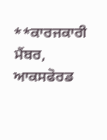**ਕਾਰਜਕਾਰੀ ਮੈਂਬਰ, ਆਕਸਫੋਰਡ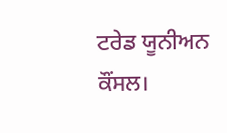ਟਰੇਡ ਯੂਨੀਅਨ ਕੌਂਸਲ।